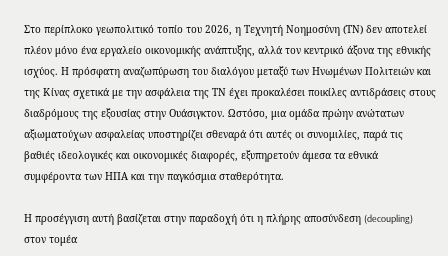Στο περίπλοκο γεωπολιτικό τοπίο του 2026, η Τεχνητή Νοημοσύνη (ΤΝ) δεν αποτελεί πλέον μόνο ένα εργαλείο οικονομικής ανάπτυξης, αλλά τον κεντρικό άξονα της εθνικής ισχύος. Η πρόσφατη αναζωπύρωση του διαλόγου μεταξύ των Ηνωμένων Πολιτειών και της Κίνας σχετικά με την ασφάλεια της ΤΝ έχει προκαλέσει ποικίλες αντιδράσεις στους διαδρόμους της εξουσίας στην Ουάσιγκτον. Ωστόσο, μια ομάδα πρώην ανώτατων αξιωματούχων ασφαλείας υποστηρίζει σθεναρά ότι αυτές οι συνομιλίες, παρά τις βαθιές ιδεολογικές και οικονομικές διαφορές, εξυπηρετούν άμεσα τα εθνικά συμφέροντα των ΗΠΑ και την παγκόσμια σταθερότητα.

Η προσέγγιση αυτή βασίζεται στην παραδοχή ότι η πλήρης αποσύνδεση (decoupling) στον τομέα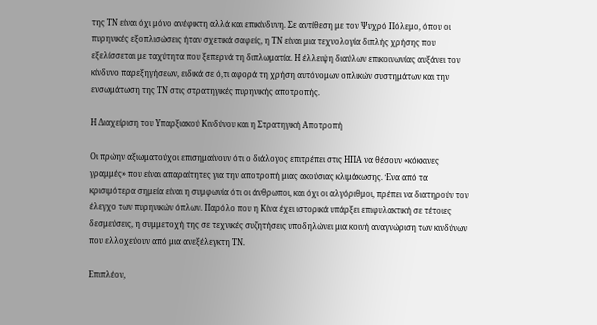της ΤΝ είναι όχι μόνο ανέφικτη αλλά και επικίνδυνη. Σε αντίθεση με τον Ψυχρό Πόλεμο, όπου οι πυρηνικές εξοπλισώσεις ήταν σχετικά σαφείς, η ΤΝ είναι μια τεχνολογία διπλής χρήσης που εξελίσσεται με ταχύτητα που ξεπερνά τη διπλωματία. Η έλλειψη διαύλων επικοινωνίας αυξάνει τον κίνδυνο παρεξηγήσεων, ειδικά σε ό,τι αφορά τη χρήση αυτόνομων οπλικών συστημάτων και την ενσωμάτωση της ΤΝ στις στρατηγικές πυρηνικής αποτροπής.

Η Διαχείριση του Υπαρξιακού Κινδύνου και η Στρατηγική Αποτροπή

Οι πρώην αξιωματούχοι επισημαίνουν ότι ο διάλογος επιτρέπει στις ΗΠΑ να θέσουν «κόκκινες γραμμές» που είναι απαραίτητες για την αποτροπή μιας ακούσιας κλιμάκωσης. Ένα από τα κρισιμότερα σημεία είναι η συμφωνία ότι οι άνθρωποι, και όχι οι αλγόριθμοι, πρέπει να διατηρούν τον έλεγχο των πυρηνικών όπλων. Παρόλο που η Κίνα έχει ιστορικά υπάρξει επιφυλακτική σε τέτοιες δεσμεύσεις, η συμμετοχή της σε τεχνικές συζητήσεις υποδηλώνει μια κοινή αναγνώριση των κινδύνων που ελλοχεύουν από μια ανεξέλεγκτη ΤΝ.

Επιπλέον,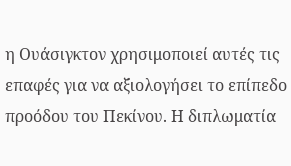η Ουάσιγκτον χρησιμοποιεί αυτές τις επαφές για να αξιολογήσει το επίπεδο προόδου του Πεκίνου. Η διπλωματία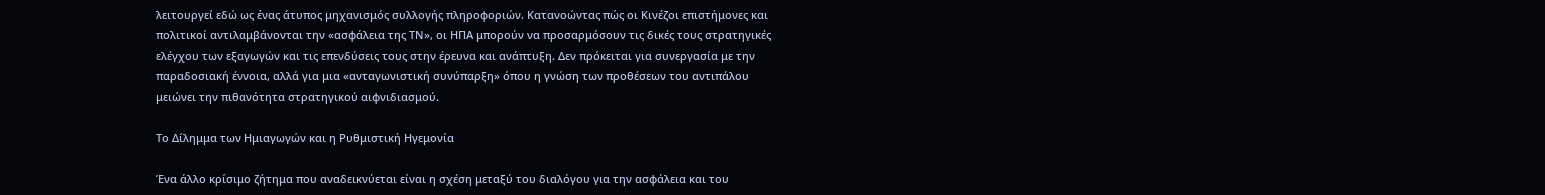λειτουργεί εδώ ως ένας άτυπος μηχανισμός συλλογής πληροφοριών. Κατανοώντας πώς οι Κινέζοι επιστήμονες και πολιτικοί αντιλαμβάνονται την «ασφάλεια της ΤΝ», οι ΗΠΑ μπορούν να προσαρμόσουν τις δικές τους στρατηγικές ελέγχου των εξαγωγών και τις επενδύσεις τους στην έρευνα και ανάπτυξη. Δεν πρόκειται για συνεργασία με την παραδοσιακή έννοια, αλλά για μια «ανταγωνιστική συνύπαρξη» όπου η γνώση των προθέσεων του αντιπάλου μειώνει την πιθανότητα στρατηγικού αιφνιδιασμού.

Το Δίλημμα των Ημιαγωγών και η Ρυθμιστική Ηγεμονία

Ένα άλλο κρίσιμο ζήτημα που αναδεικνύεται είναι η σχέση μεταξύ του διαλόγου για την ασφάλεια και του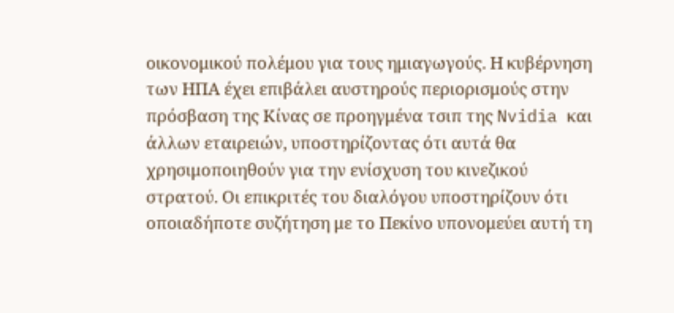οικονομικού πολέμου για τους ημιαγωγούς. Η κυβέρνηση των ΗΠΑ έχει επιβάλει αυστηρούς περιορισμούς στην πρόσβαση της Κίνας σε προηγμένα τσιπ της Nvidia και άλλων εταιρειών, υποστηρίζοντας ότι αυτά θα χρησιμοποιηθούν για την ενίσχυση του κινεζικού στρατού. Οι επικριτές του διαλόγου υποστηρίζουν ότι οποιαδήποτε συζήτηση με το Πεκίνο υπονομεύει αυτή τη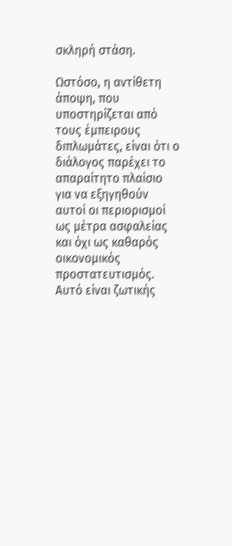σκληρή στάση.

Ωστόσο, η αντίθετη άποψη, που υποστηρίζεται από τους έμπειρους διπλωμάτες, είναι ότι ο διάλογος παρέχει το απαραίτητο πλαίσιο για να εξηγηθούν αυτοί οι περιορισμοί ως μέτρα ασφαλείας και όχι ως καθαρός οικονομικός προστατευτισμός. Αυτό είναι ζωτικής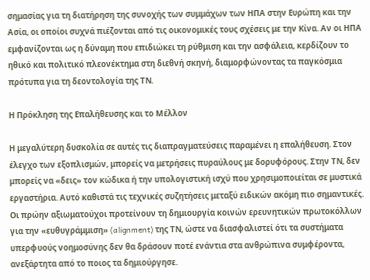σημασίας για τη διατήρηση της συνοχής των συμμάχων των ΗΠΑ στην Ευρώπη και την Ασία, οι οποίοι συχνά πιέζονται από τις οικονομικές τους σχέσεις με την Κίνα. Αν οι ΗΠΑ εμφανίζονται ως η δύναμη που επιδιώκει τη ρύθμιση και την ασφάλεια, κερδίζουν το ηθικό και πολιτικό πλεονέκτημα στη διεθνή σκηνή, διαμορφώνοντας τα παγκόσμια πρότυπα για τη δεοντολογία της ΤΝ.

Η Πρόκληση της Επαλήθευσης και το Μέλλον

Η μεγαλύτερη δυσκολία σε αυτές τις διαπραγματεύσεις παραμένει η επαλήθευση. Στον έλεγχο των εξοπλισμών, μπορείς να μετρήσεις πυραύλους με δορυφόρους. Στην ΤΝ, δεν μπορείς να «δεις» τον κώδικα ή την υπολογιστική ισχύ που χρησιμοποιείται σε μυστικά εργαστήρια. Αυτό καθιστά τις τεχνικές συζητήσεις μεταξύ ειδικών ακόμη πιο σημαντικές. Οι πρώην αξιωματούχοι προτείνουν τη δημιουργία κοινών ερευνητικών πρωτοκόλλων για την «ευθυγράμμιση» (alignment) της ΤΝ, ώστε να διασφαλιστεί ότι τα συστήματα υπερφυούς νοημοσύνης δεν θα δράσουν ποτέ ενάντια στα ανθρώπινα συμφέροντα, ανεξάρτητα από το ποιος τα δημιούργησε.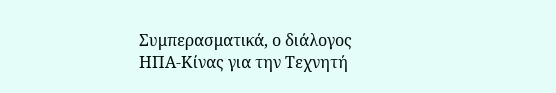Συμπερασματικά, ο διάλογος ΗΠΑ-Κίνας για την Τεχνητή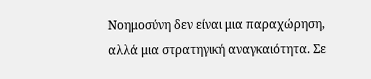Νοημοσύνη δεν είναι μια παραχώρηση, αλλά μια στρατηγική αναγκαιότητα. Σε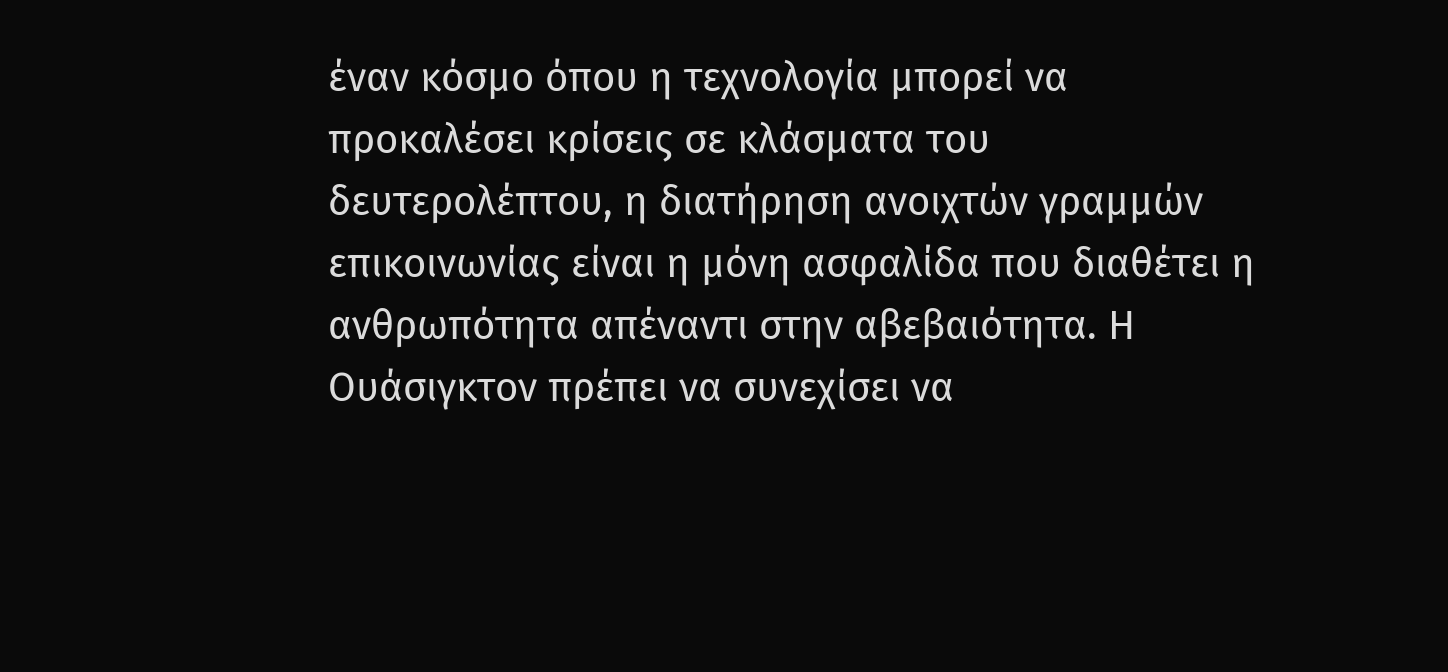έναν κόσμο όπου η τεχνολογία μπορεί να προκαλέσει κρίσεις σε κλάσματα του δευτερολέπτου, η διατήρηση ανοιχτών γραμμών επικοινωνίας είναι η μόνη ασφαλίδα που διαθέτει η ανθρωπότητα απέναντι στην αβεβαιότητα. Η Ουάσιγκτον πρέπει να συνεχίσει να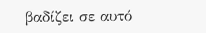βαδίζει σε αυτό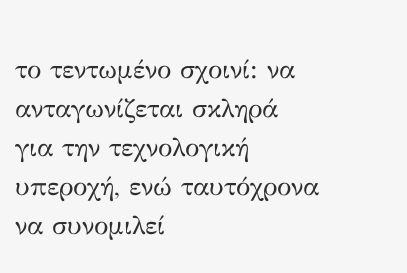το τεντωμένο σχοινί: να ανταγωνίζεται σκληρά για την τεχνολογική υπεροχή, ενώ ταυτόχρονα να συνομιλεί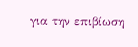για την επιβίωση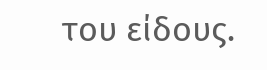του είδους.